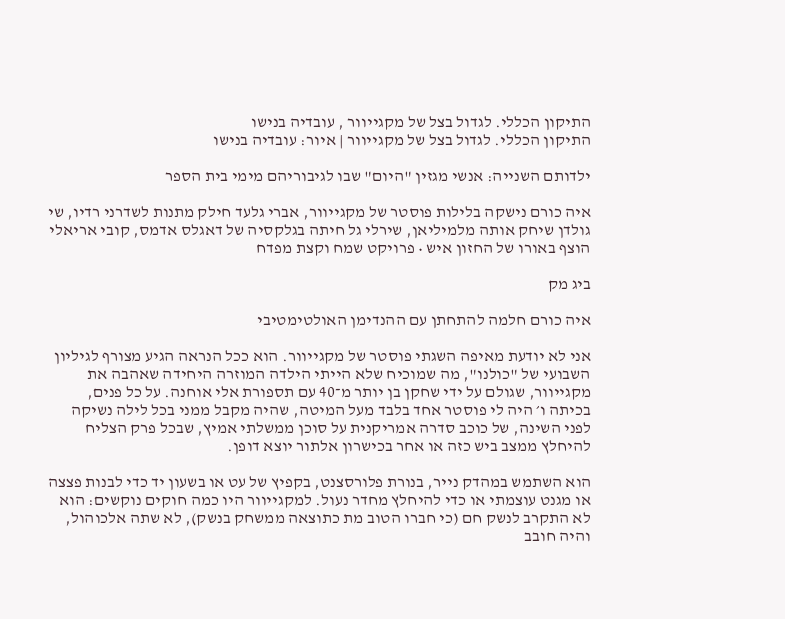התיקון הכללי. לגדול בצל של מקגייוור , עובדיה בנישו
התיקון הכללי. לגדול בצל של מקגייוור | איור: עובדיה בנישו

ילדותם השנייה: אנשי מגזין "היום" שבו לגיבוריהם מימי בית הספר

איה כורם נישקה בלילות פוסטר של מקגייוור, אברי גלעד חילק מתנות לשדרני רדיו, שי גולדן שיחק אותה מלמיליאן, שירלי גל חיתה בגלקסיה של דאגלס אדמס, קובי אריאלי הוצף באורו של החזון איש • פרויקט שמח וקצת מפדח

ביג מק

איה כורם חלמה להתחתן עם ההנדימן האולטימטיבי

אני לא יודעת מאיפה השגתי פוסטר של מקגייוור. הוא ככל הנראה הגיע מצורף לגיליון השבועי של "כולנו", מה שמוכיח שלא הייתי הילדה המוזרה היחידה שאהבה את מקגייוור, שגולם על ידי שחקן בן יותר מ־40 עם תספורת אלי אוחנה. על כל פנים, בכיתה ו׳ היה לי פוסטר אחד בלבד מעל המיטה, שהיה מקבל ממני בכל לילה נשיקה לפני השינה, של כוכב סדרה אמריקנית על סוכן ממשלתי אמיץ, שבכל פרק הצליח להיחלץ ממצב ביש כזה או אחר בכישרון אלתור יוצא דופן.

הוא השתמש במהדק נייר, בנורת פלורסצנט, בקפיץ של עט או בשעון יד כדי לבנות פצצה או מגנט עוצמתי או כדי להיחלץ מחדר נעול. למקגייוור היו כמה חוקים נוקשים: הוא לא התקרב לנשק חם (כי חברו הטוב מת כתוצאה ממשחק בנשק), לא שתה אלכוהול, והיה חובב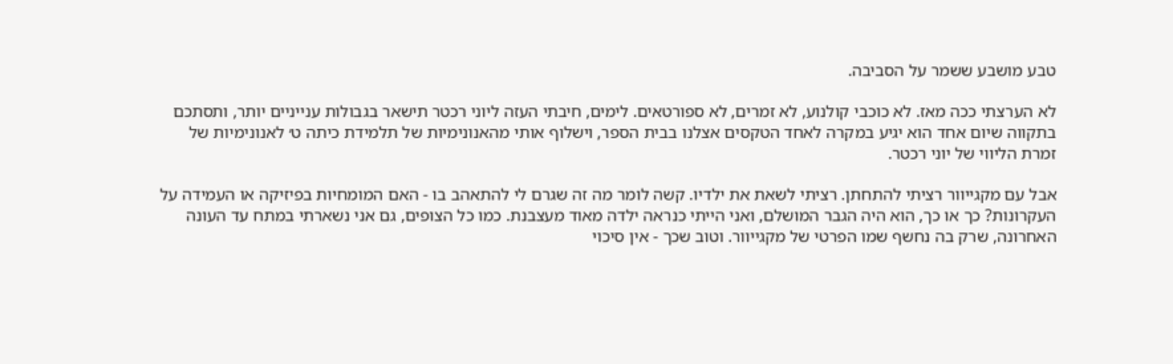טבע מושבע ששמר על הסביבה.

לא הערצתי ככה מאז. לא כוכבי קולנוע, לא זמרים, לא ספורטאים. לימים, חיבתי העזה ליוני רכטר תישאר בגבולות ענייניים יותר, ותסתכם בתקווה שיום אחד הוא יגיע במקרה לאחד הטקסים אצלנו בבית הספר, וישלוף אותי מהאנונימיות של תלמידת כיתה ט׳ לאנונימיות של זמרת הליווי של יוני רכטר.

אבל עם מקגייוור רציתי להתחתן. רציתי לשאת את ילדיו. קשה לומר מה זה שגרם לי להתאהב בו - האם המומחיות בפיזיקה או העמידה על העקרונות? כך או כך, הוא היה הגבר המושלם, ואני הייתי כנראה ילדה מאוד מעצבנת. כמו כל הצופים, גם אני נשארתי במתח עד העונה האחרונה, שרק בה נחשף שמו הפרטי של מקגייוור. וטוב שכך - אין סיכוי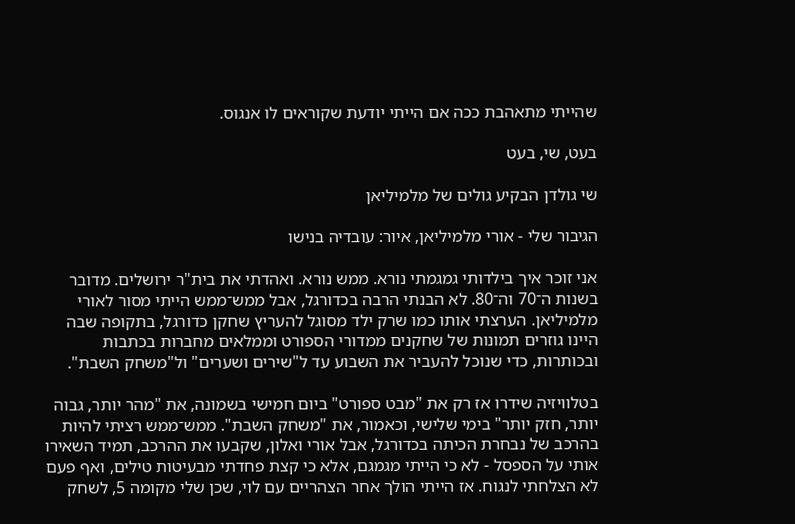שהייתי מתאהבת ככה אם הייתי יודעת שקוראים לו אנגוס.

בעט, שי, בעט

שי גולדן הבקיע גולים של מלמיליאן

הגיבור שלי - אורי מלמיליאן, איור: עובדיה בנישו

אני זוכר איך בילדותי גמגמתי נורא. ממש נורא. ואהדתי את בית"ר ירושלים. מדובר בשנות ה־70 וה־80. לא הבנתי הרבה בכדורגל, אבל ממש־ממש הייתי מסור לאורי מלמיליאן. הערצתי אותו כמו שרק ילד מסוגל להעריץ שחקן כדורגל, בתקופה שבה היינו גוזרים תמונות של שחקנים ממדורי הספורט וממלאים מחברות בכתבות ובכותרות, כדי שנוכל להעביר את השבוע עד ל"שירים ושערים" ול"משחק השבת".

בטלוויזיה שידרו אז רק את "מבט ספורט" ביום חמישי בשמונה, את "מהר יותר, גבוה יותר, חזק יותר" בימי שלישי, וכאמור, את "משחק השבת". ממש־ממש רציתי להיות בהרכב של נבחרת הכיתה בכדורגל, אבל אורי ואלון, שקבעו את ההרכב, תמיד השאירו אותי על הספסל - לא כי הייתי מגמגם, אלא כי קצת פחדתי מבעיטות טילים, ואף פעם לא הצלחתי לנגוח. אז הייתי הולך אחר הצהריים עם לוי, שכן שלי מקומה 5, לשחק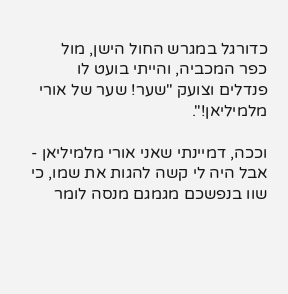כדורגל במגרש החול הישן, מול כפר המכביה, והייתי בועט לו פנדלים וצועק "שער! שער של אורי מלמיליאן!".

וככה, דמיינתי שאני אורי מלמיליאן - אבל היה לי קשה להגות את שמו, כי שוו בנפשכם מגמגם מנסה לומר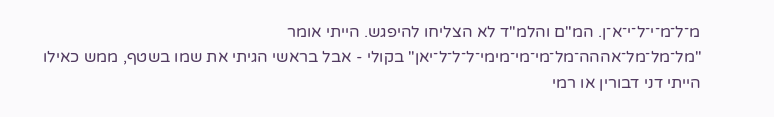מ־ל־מ־י־ל־י־א־ן. המ"ם והלמ"ד לא הצליחו להיפגש. הייתי אומר "מל־מל־מל־אההה־מל־מי־מי־מימי־ל־ל־ל־יאן" בקולי - אבל בראשי הגיתי את שמו בשטף, ממש כאילו הייתי דני דבורין או רמי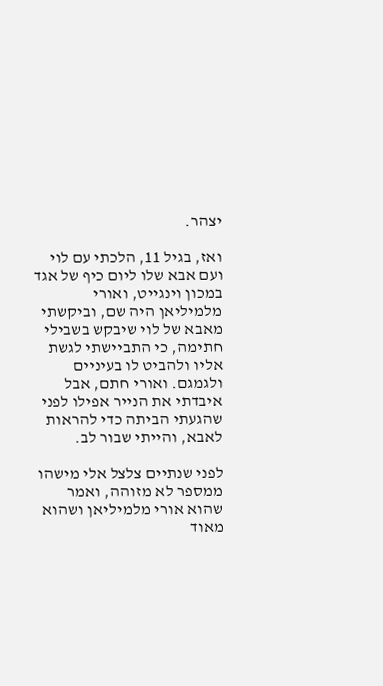יצהר.

ואז, בגיל 11, הלכתי עם לוי ועם אבא שלו ליום כיף של אגד במכון וינגייט, ואורי מלמיליאן היה שם, וביקשתי מאבא של לוי שיבקש בשבילי חתימה, כי התביישתי לגשת אליו ולהביט לו בעיניים ולגמגם. ואורי חתם, אבל איבדתי את הנייר אפילו לפני שהגעתי הביתה כדי להראות לאבא, והייתי שבור לב.

לפני שנתיים צלצל אלי מישהו ממספר לא מזוהה, ואמר שהוא אורי מלמיליאן ושהוא מאוד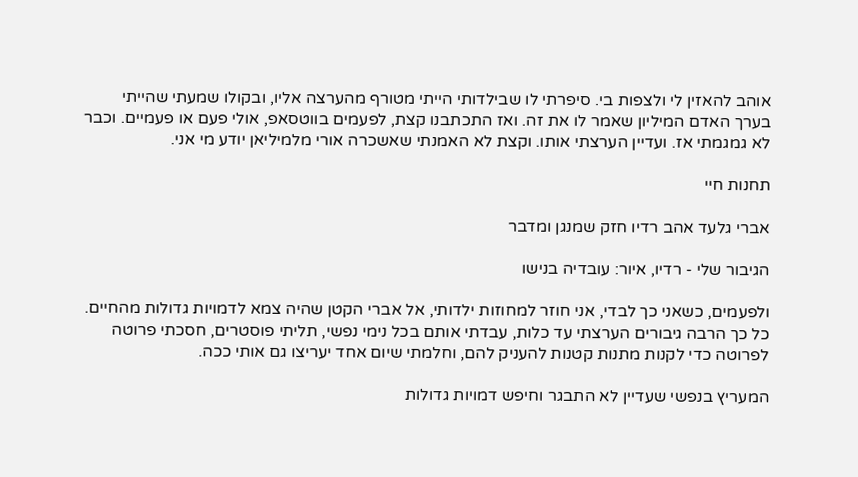אוהב להאזין לי ולצפות בי. סיפרתי לו שבילדותי הייתי מטורף מהערצה אליו, ובקולו שמעתי שהייתי בערך האדם המיליון שאמר לו את זה. ואז התכתבנו קצת, לפעמים בווטסאפ, אולי פעם או פעמיים. וכבר לא גמגמתי אז. ועדיין הערצתי אותו. וקצת לא האמנתי שאשכרה אורי מלמיליאן יודע מי אני.

תחנות חיי

אברי גלעד אהב רדיו חזק שמנגן ומדבר

הגיבור שלי - רדיו, איור: עובדיה בנישו

ולפעמים, כשאני כך לבדי, אני חוזר למחוזות ילדותי, אל אברי הקטן שהיה צמא לדמויות גדולות מהחיים. כל כך הרבה גיבורים הערצתי עד כלות, עבדתי אותם בכל נימי נפשי, תליתי פוסטרים, חסכתי פרוטה לפרוטה כדי לקנות מתנות קטנות להעניק להם, וחלמתי שיום אחד יעריצו גם אותי ככה.

המעריץ בנפשי שעדיין לא התבגר וחיפש דמויות גדולות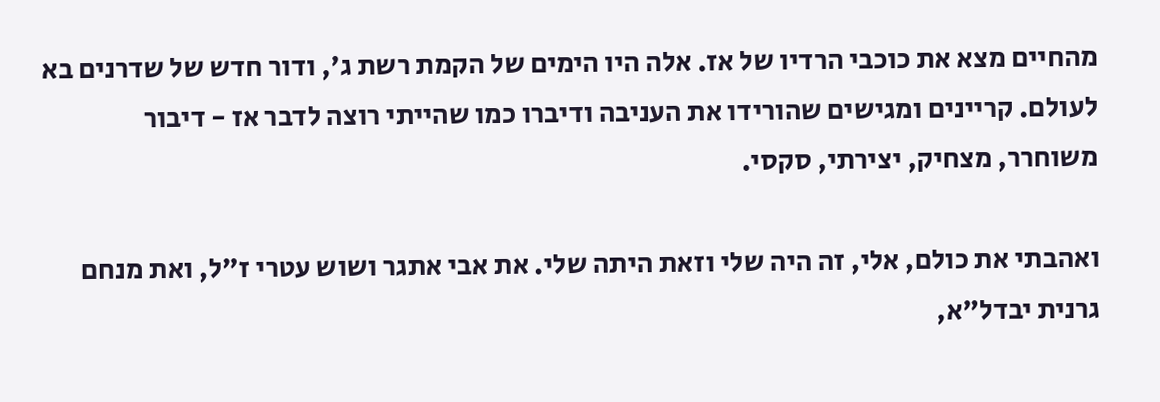מהחיים מצא את כוכבי הרדיו של אז. אלה היו הימים של הקמת רשת ג', ודור חדש של שדרנים בא לעולם. קריינים ומגישים שהורידו את העניבה ודיברו כמו שהייתי רוצה לדבר אז - דיבור משוחרר, מצחיק, יצירתי, סקסי.

ואהבתי את כולם, אלי, זה היה שלי וזאת היתה שלי. את אבי אתגר ושוש עטרי ז"ל, ואת מנחם גרנית יבדל"א,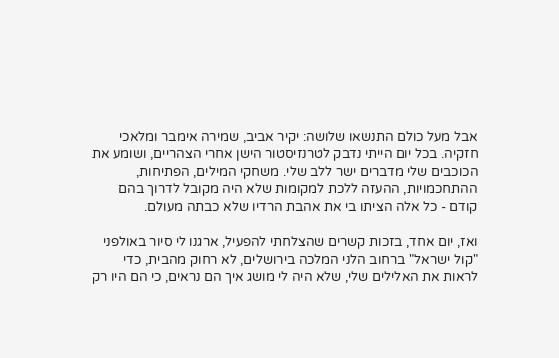אבל מעל כולם התנשאו שלושה: יקיר אביב, שמירה אימבר ומלאכי חזקיה. בכל יום הייתי נדבק לטרנזיסטור הישן אחרי הצהריים, ושומע את הכוכבים שלי מדברים ישר ללב שלי. משחקי המילים, הפתיחות, ההתחכמויות, ההעזה ללכת למקומות שלא היה מקובל לדרוך בהם קודם - כל אלה הציתו בי את אהבת הרדיו שלא כבתה מעולם.

ואז, יום אחד, בזכות קשרים שהצלחתי להפעיל, ארגנו לי סיור באולפני "קול ישראל" ברחוב הלני המלכה בירושלים, לא רחוק מהבית, כדי לראות את האלילים שלי, שלא היה לי מושג איך הם נראים, כי הם היו רק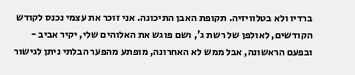ברדיו ולא בטלוויזיה. תקופת האבן התיכונה. אני זוכר את עצמי נכנס לקודש הקודשים, לאולפן של רשת ג', ושם פוגש את האלוהים שלי, יקיר אביב - ובפעם הראשונה, אבל ממש לא האחרונה, מופתע מהפער הבלתי ניתן לגישור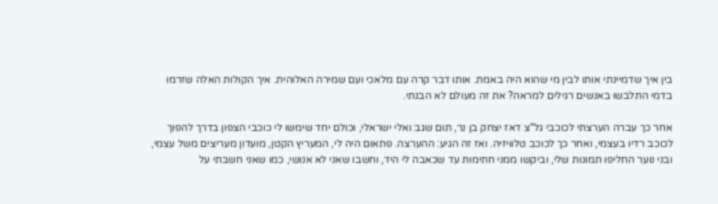בין איך שדמיינתי אותו לבין מי שהוא היה באמת. אותו דבר קרה עם מלאכי ועם שמירה האלוהית. איך הקולות האלה שזרמו בדמי התלבשו באנשים רגילים למראה? את זה מעולם לא הבנתי.

אחר כך עברה הערצתי לכוכבי גל"צ דאז יצחק בן נר, תום שגב ואלי ישראלי, וכולם יחד שימשו לי כוכבי הצפון בדרך להפוך לכוכב רדיו בעצמי, ואחר כך לכוכב טלוויזיה. ואז זה הגיע: ההערצה. פתאום היה לי, המעריץ הקטן, מועדון מעריצים משל עצמי, ובני נוער החליפו תמונות שלי, וביקשו ממני חתימות עד שכאבה לי היד, וחשבו שאני לא אנושי, כמו שאני חשבתי על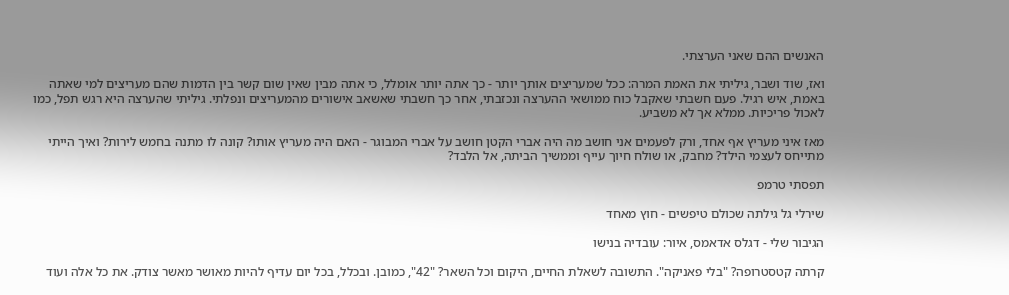האנשים ההם שאני הערצתי.

ואז, שוד ושבר, גיליתי את האמת המרה: ככל שמעריצים אותך יותר - כך אתה יותר אומלל, כי אתה מבין שאין שום קשר בין הדמות שהם מעריצים למי שאתה באמת, איש רגיל. פעם חשבתי שאקבל כוח ממושאי ההערצה ונכזבתי, אחר כך חשבתי שאשאב אישורים מהמעריצים ונפלתי. גיליתי שהערצה היא רגש תפל, כמו לאכול פריכיות. ממלא אך לא משביע.

מאז איני מעריץ אף אחד, ורק לפעמים אני חושב מה היה אברי הקטן חושב על אברי המבוגר - האם היה מעריץ אותו? קונה לו מתנה בחמש לירות? ואיך הייתי מתייחס לעצמי הילד? מחבק, או שולח חיוך עייף וממשיך הביתה, אל הלבד?

תפסתי טרמפ

שירלי גל גילתה שכולם טיפשים - חוץ מאחד

הגיבור שלי - דגלס אדאמס, איור: עובדיה בנישו

קרתה קטסטרופה? "בלי פאניקה". התשובה לשאלת החיים, היקום וכל השאר? "42", כמובן. ובכלל, בכל יום עדיף להיות מאושר מאשר צודק. את כל אלה ועוד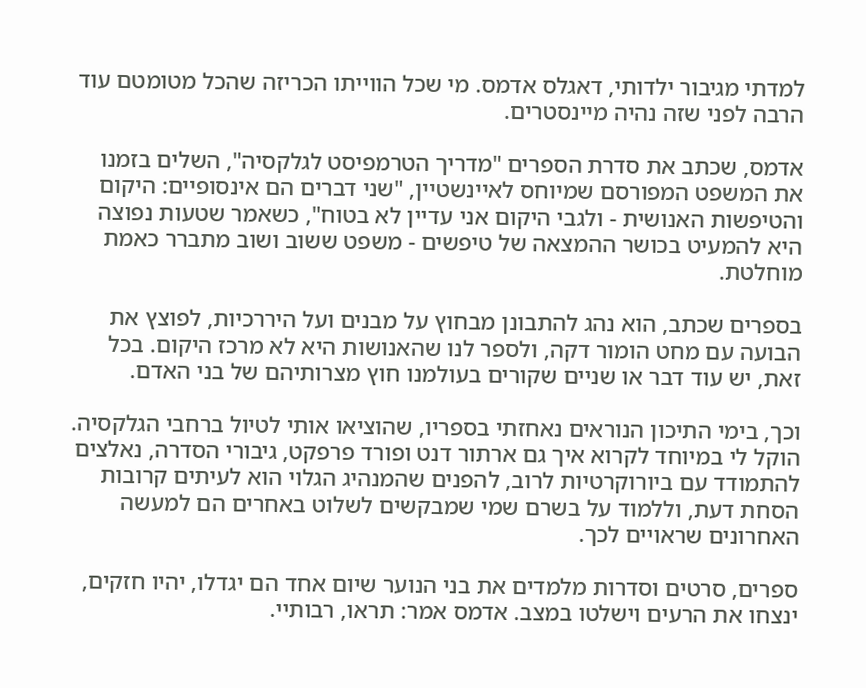למדתי מגיבור ילדותי, דאגלס אדמס. מי שכל הווייתו הכריזה שהכל מטומטם עוד הרבה לפני שזה נהיה מיינסטרים.

אדמס, שכתב את סדרת הספרים "מדריך הטרמפיסט לגלקסיה", השלים בזמנו את המשפט המפורסם שמיוחס לאיינשטיין, "שני דברים הם אינסופיים: היקום והטיפשות האנושית - ולגבי היקום אני עדיין לא בטוח", כשאמר שטעות נפוצה היא להמעיט בכושר ההמצאה של טיפשים - משפט ששוב ושוב מתברר כאמת מוחלטת.

בספרים שכתב, הוא נהג להתבונן מבחוץ על מבנים ועל היררכיות, לפוצץ את הבועה עם מחט הומור דקה, ולספר לנו שהאנושות היא לא מרכז היקום. בכל זאת, יש עוד דבר או שניים שקורים בעולמנו חוץ מצרותיהם של בני האדם.

וכך, בימי התיכון הנוראים נאחזתי בספריו, שהוציאו אותי לטיול ברחבי הגלקסיה. הוקל לי במיוחד לקרוא איך גם ארתור דנט ופורד פרפקט, גיבורי הסדרה, נאלצים להתמודד עם ביורוקרטיות לרוב, להפנים שהמנהיג הגלוי הוא לעיתים קרובות הסחת דעת, וללמוד על בשרם שמי שמבקשים לשלוט באחרים הם למעשה האחרונים שראויים לכך.

ספרים, סרטים וסדרות מלמדים את בני הנוער שיום אחד הם יגדלו, יהיו חזקים, ינצחו את הרעים וישלטו במצב. אדמס אמר: תראו, רבותיי.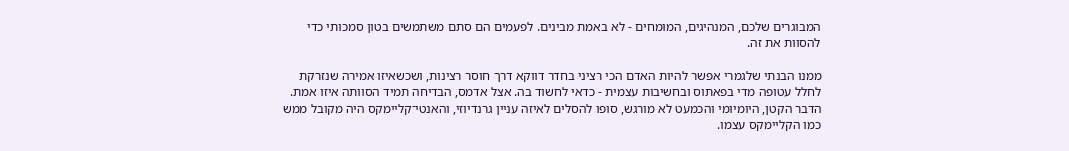המבוגרים שלכם, המנהיגים, המומחים - לא באמת מבינים. לפעמים הם סתם משתמשים בטון סמכותי כדי להסוות את זה.

ממנו הבנתי שלגמרי אפשר להיות האדם הכי רציני בחדר דווקא דרך חוסר רצינות, ושכשאיזו אמירה שנזרקת לחלל עטופה מדי בפאתוס ובחשיבות עצמית - כדאי לחשוד בה. אצל אדמס, הבדיחה תמיד הסוותה איזו אמת. הדבר הקטן, היומיומי והכמעט לא מורגש, סופו להסלים לאיזה עניין גרנדיוזי, והאנטי־קליימקס היה מקובל ממש כמו הקליימקס עצמו.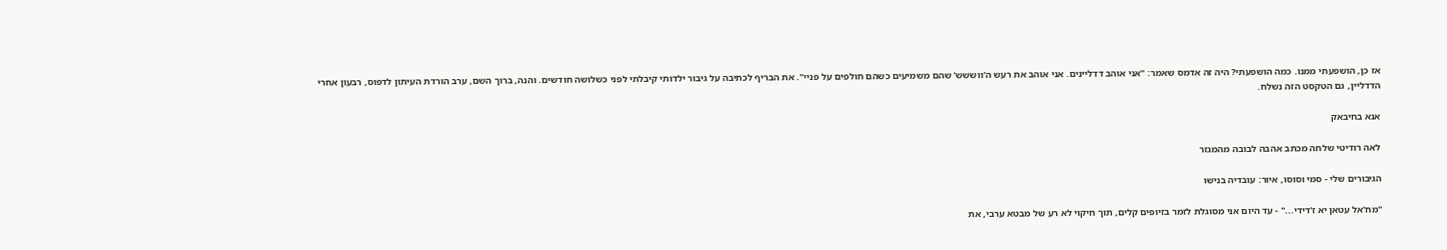אז כן, הושפעתי ממנו. כמה הושפעתי? היה זה אדמס שאמר: "אני אוהב דדליינים. אני אוהב את רעש ה'ווששש' שהם משמיעים כשהם חולפים על פניי". את הבריף לכתיבה על גיבור ילדותי קיבלתי לפני כשלושה חודשים. והנה, ברוך השם, ערב הורדת העיתון לדפוס, רבעון אחרי הדדליין, גם הטקסט הזה נשלח.

אנא בחיבאק

לאה רודיטי שלחה מכתב אהבה לבובה מהמגזר

הגיבורים שלי - סמי וסוסו, איור: עובדיה בנישו

"מח'אל עטאן יא ז'דידי..." - עד היום אני מסוגלת לזמר בזיופים קלים, תוך חיקוי לא רע של מבטא ערבי, את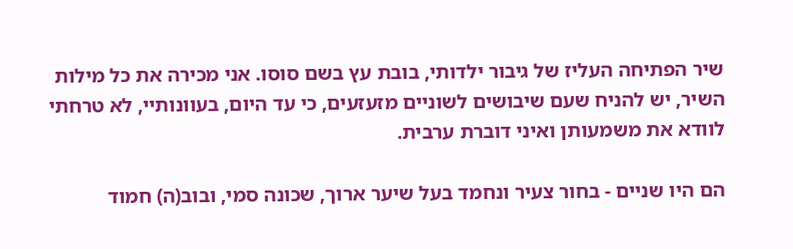שיר הפתיחה העליז של גיבור ילדותי, בובת עץ בשם סוסו. אני מכירה את כל מילות השיר, יש להניח שעם שיבושים לשוניים מזעזעים, כי עד היום, בעוונותיי, לא טרחתי לוודא את משמעותן ואיני דוברת ערבית.

הם היו שניים - בחור צעיר ונחמד בעל שיער ארוך, שכונה סמי, ובוב(ה) חמוד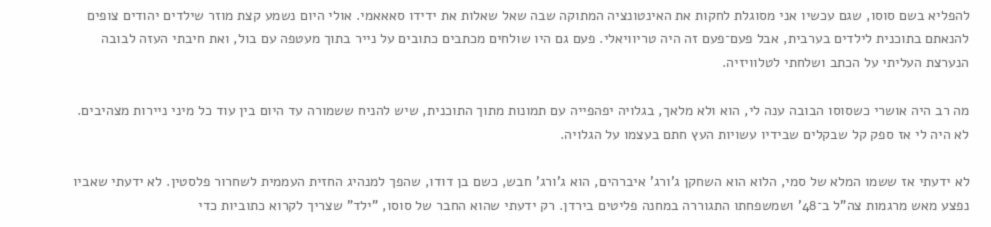להפליא בשם סוסו, שגם עכשיו אני מסוגלת לחקות את האינטונציה המתוקה שבה שאל שאלות את ידידו סאאאמי. אולי היום נשמע קצת מוזר שילדים יהודים צופים להנאתם בתוכנית לילדים בערבית, אבל פעם־פעם זה היה טריוויאלי. פעם גם היו שולחים מכתבים כתובים על נייר בתוך מעטפה עם בול, ואת חיבתי העזה לבובה הנערצת העליתי על הכתב ושלחתי לטלוויזיה.

מה רב היה אושרי כשסוסו הבובה ענה לי, הוא ולא מלאך, בגלויה יפהפייה עם תמונות מתוך התוכנית, שיש להניח ששמורה עד היום בין עוד כל מיני ניירות מצהיבים. לא היה לי אז ספק קל שבקלים שבידיו עשויות העץ חתם בעצמו על הגלויה.

לא ידעתי אז ששמו המלא של סמי, הלוא הוא השחקן ג'ורג' איברהים, הוא ג'ורג' חבש, כשם בן דודו, שהפך למנהיג החזית העממית לשחרור פלסטין. לא ידעתי שאביו נפצע מאש מרגמות צה"ל ב־48' ושמשפחתו התגוררה במחנה פליטים בירדן. רק ידעתי שהוא החבר של סוסו, "ילד" שצריך לקרוא כתוביות כדי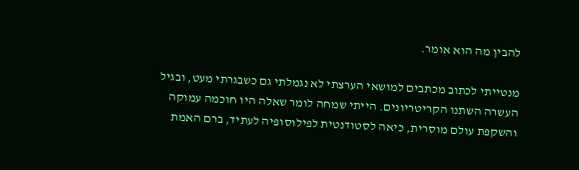להבין מה הוא אומר.

מנטייתי לכתוב מכתבים למושאי הערצתי לא נגמלתי גם כשבגרתי מעט, ובגיל העשרה השתנו הקריטריונים. הייתי שמחה לומר שאלה היו חוכמה עמוקה והשקפת עולם מוסרית, כיאה לסטודנטית לפילוסופיה לעתיד, ברם האמת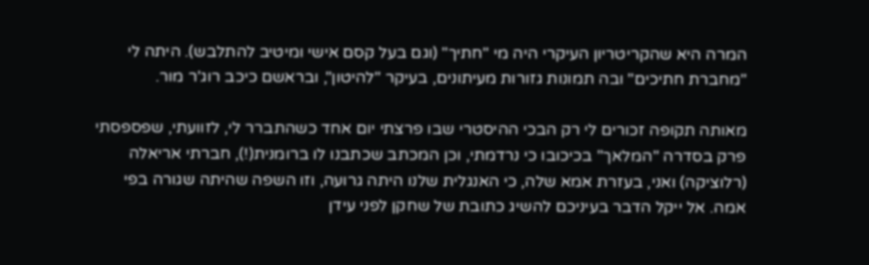המרה היא שהקריטריון העיקרי היה מי "חתיך" (וגם בעל קסם אישי ומיטיב להתלבש). היתה לי "מחברת חתיכים" ובה תמונות גזורות מעיתונים, בעיקר "להיטון", ובראשם כיכב רוג'ר מור.

מאותה תקופה זכורים לי רק הבכי ההיסטרי שבו פרצתי יום אחד כשהתברר לי, לזוועתי, שפספסתי פרק בסדרה "המלאך" בכיכובו כי נרדמתי, וכן המכתב שכתבנו לו ברומנית(!), חברתי אריאלה (רלוציקה) ואני, בעזרת אמא שלה, כי האנגלית שלנו היתה גרועה, וזו השפה שהיתה שגורה בפי אמה. אל ייקל הדבר בעיניכם להשיג כתובת של שחקן לפני עידן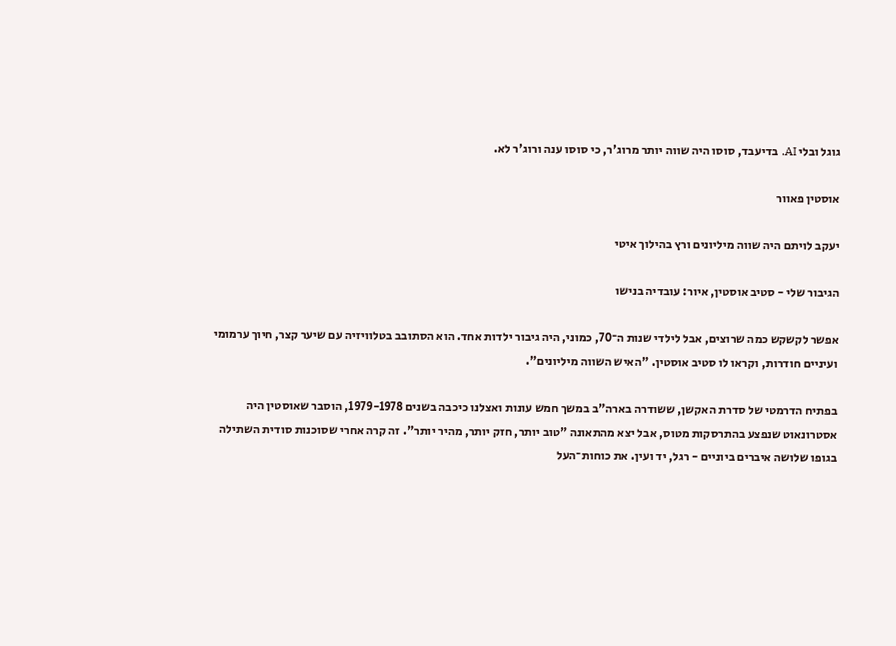גוגל ובלי AI. בדיעבד, סוסו היה שווה יותר מרוג'ר, כי סוסו ענה ורוג'ר לא.

אוסטין פאוור

יעקב לויתם היה שווה מיליונים ורץ בהילוך איטי

הגיבור שלי - סטיב אוסטין, איור: עובדיה בנישו

אפשר לקשקש כמה שרוצים, אבל לילדי שנות ה־70, כמוני, היה גיבור ילדות אחד. הוא הסתובב בטלוויזיה עם שיער קצר, חיוך ערמומי ועיניים חודרות, וקראו לו סטיב אוסטין. "האיש השווה מיליונים".

בפתיח הדרמטי של סדרת האקשן, ששודרה בארה"ב במשך חמש עונות ואצלנו כיכבה בשנים 1979-1978, הוסבר שאוסטין היה אסטרונאוט שנפצע בהתרסקות מטוס, אבל יצא מהתאונה "טוב יותר, חזק יותר, מהיר יותר". זה קרה אחרי שסוכנות סודית השתילה בגופו שלושה איברים ביוניים - רגל, יד ועין. את כוחות־העל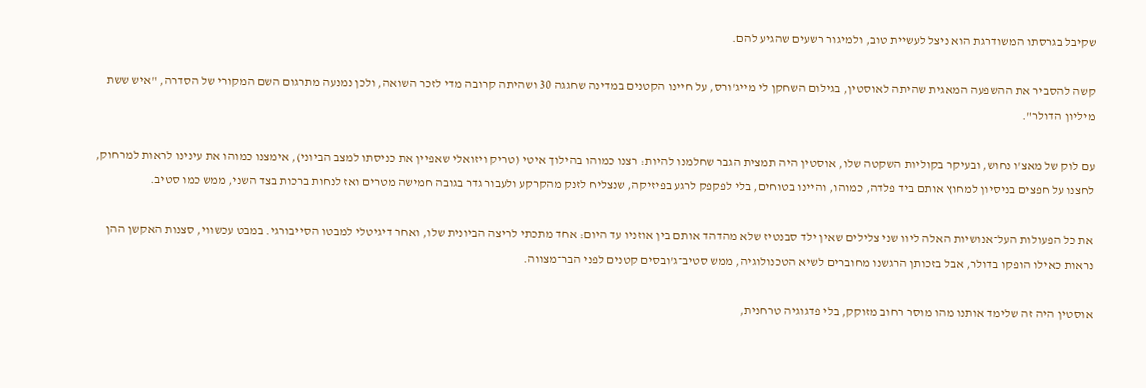שקיבל בגרסתו המשודרגת הוא ניצל לעשיית טוב, ולמיגור רשעים שהגיע להם.

קשה להסביר את ההשפעה המאגית שהיתה לאוסטין, בגילום השחקן לי מייג'ורס, על חיינו הקטנים במדינה שחגגה 30 ושהיתה קרובה מדי לזכר השואה, ולכן נמנעה מתרגום השם המקורי של הסדרה, "איש ששת מיליון הדולר".

עם לוק של מאצ'ו נחוש, ובעיקר בקוליות השקטה שלו, אוסטין היה תמצית הגבר שחלמנו להיות: רצנו כמוהו בהילוך איטי (טריק ויזואלי שאפיין את כניסתו למצב הביוני), אימצנו כמוהו את עינינו לראות למרחוק, לחצנו על חפצים בניסיון למחוץ אותם ביד פלדה, כמוהו, והיינו בטוחים, בלי לפקפק לרגע בפיזיקה, שנצליח לזנק מהקרקע ולעבור גדר בגובה חמישה מטרים ואז לנחות ברכות בצד השני, ממש כמו סטיב.

את כל הפעולות העל־אנושיות האלה ליוו שני צלילים שאין ילד סבנטיז שלא מהדהד אותם בין אוזניו עד היום: אחד מתכתי לריצה הביונית שלו, ואחר דיגיטלי למבטו הסייבורגי. במבט עכשווי, סצנות האקשן ההן נראות כאילו הופקו בדולר, אבל בזכותן הרגשנו מחוברים לשיא הטכנולוגיה, ממש סטיב־ג'ובסים קטנים לפני הבר־מצווה.

אוסטין היה זה שלימד אותנו מהו מוסר רחוב מזוקק, בלי פדגוגיה טרחנית,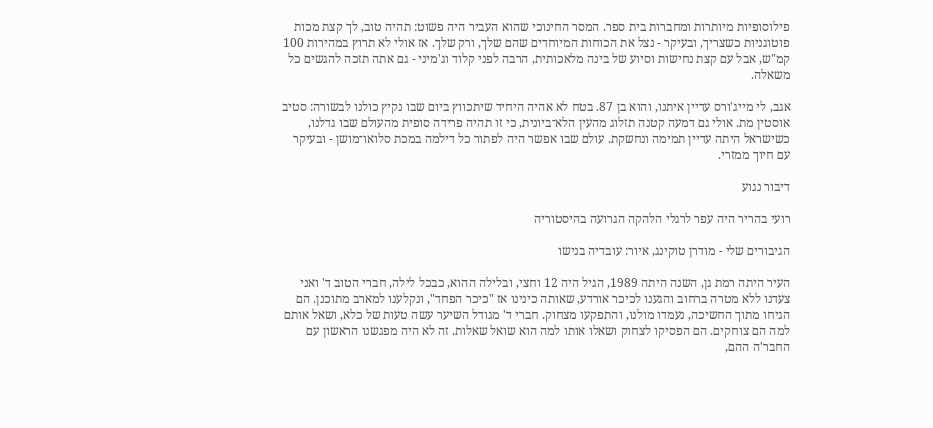פילוסופיות מיותרות ומחברות בית ספר. המסר החינוכי שהוא העביר היה פשוט: תהיה טוב, לך קצת מכות פוטוגניות כשצריך, ובעיקר - נצל את הכוחות המיוחדים שהם שלך, ורק שלך. אז אולי לא תרוץ במהירות 100 קמ"ש, אבל עם קצת נחישות וסיוע של בינה מלאכותית, הרבה לפני קלוד וג'מיני - גם אתה תזכה להגשים כל משאלה.

אגב, לי מייג'ורס עדיין איתנו, והוא בן 87. בטח לא אהיה היחיד שיתכווץ ביום שבו נקיץ כולנו לבשורה: סטיב אוסטין מת. אולי גם דמעה קטנה תזלוג מהעין הלא־ביונית, כי זו תהיה פרידה סופית מהעולם שבו גדלנו, כשישראל היתה עדיין תמימה ונחשקת. עולם שבו אפשר היה לפתור כל דילמה במכת סלואו־מושן - ובעיקר עם חיוך ממזרי.

דיבור נגוע

רועי בהריר היה עפר לרגלי הלהקה הגרועה בהיסטוריה

הגיבורים שלי - מודרן טוקינג, איור: עובדיה בנישו

העיר היתה רמת גן, השנה היתה 1989, הגיל היה 12 וחצי, ובלילה ההוא, כבכל לילה, חברי הטוב ד' ואני צעדנו ללא מטרה ברחוב והגענו לכיכר אורדע, שאותה כינינו אז "כיכר הפחד", ונקלענו למארב מתוכנן. הם הגיחו מתוך החשיכה, נעמדו מולנו, והתפקעו מצחוק. חברי ד' מגודל השיער עשה טעות של כלא, ושאל אותם למה הם צוחקים. הם הפסיקו לצחוק ושאלו אותו למה הוא שואל שאלות. זה לא היה מפגשנו הראשון עם החבר'ה ההם,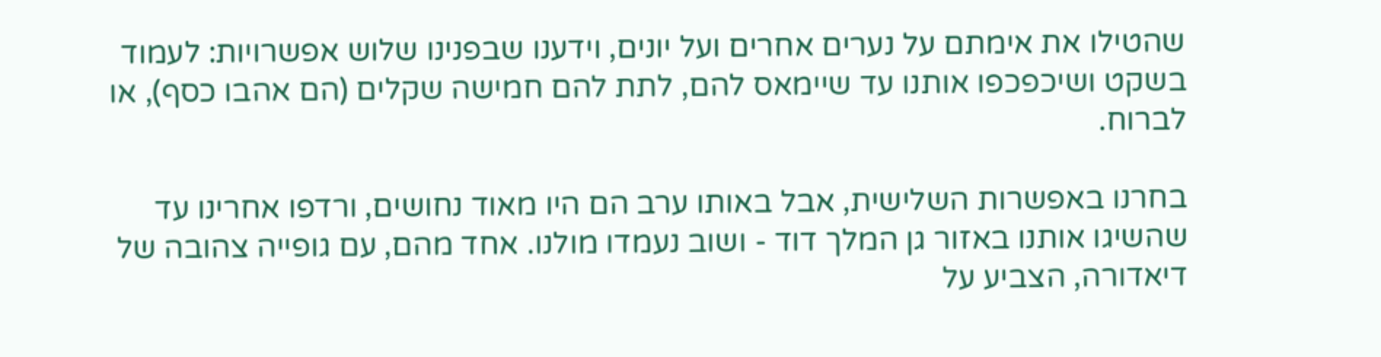שהטילו את אימתם על נערים אחרים ועל יונים, וידענו שבפנינו שלוש אפשרויות: לעמוד בשקט ושיכפכפו אותנו עד שיימאס להם, לתת להם חמישה שקלים (הם אהבו כסף), או לברוח.

בחרנו באפשרות השלישית, אבל באותו ערב הם היו מאוד נחושים, ורדפו אחרינו עד שהשיגו אותנו באזור גן המלך דוד - ושוב נעמדו מולנו. אחד מהם, עם גופייה צהובה של דיאדורה, הצביע על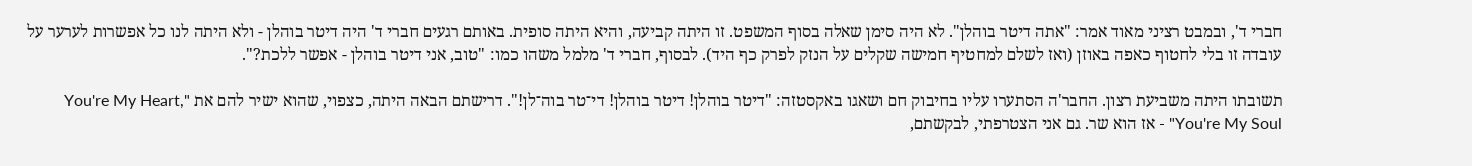חברי ד', ובמבט רציני מאוד אמר: "אתה דיטר בוהלן". לא היה סימן שאלה בסוף המשפט. זו היתה קביעה, והיא היתה סופית. באותם רגעים חברי ד' היה דיטר בוהלן - ולא היתה לנו כל אפשרות לערער על עובדה זו בלי לחטוף כאפה באוזן (ואז לשלם למחטיף חמישה שקלים על הנזק לפרק כף היד). לבסוף, חברי ד' מלמל משהו כמו: "טוב, אני דיטר בוהלן - אפשר ללכת?".

תשובתו היתה משביעת רצון. החבר'ה הסתערו עליו בחיבוק חם ושאגו באקסטזה: "דיטר בוהלן! דיטר בוהלן! די־טר בוה־לן!". דרישתם הבאה היתה, כצפוי, שהוא ישיר להם את "You're My Heart, You're My Soul" - אז הוא שר. גם אני הצטרפתי, לבקשתם,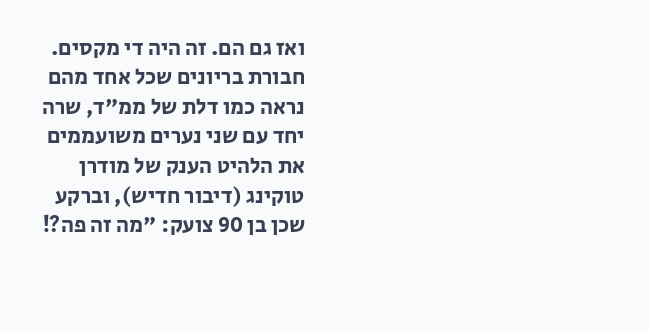ואז גם הם. זה היה די מקסים. חבורת בריונים שכל אחד מהם נראה כמו דלת של ממ"ד, שרה יחד עם שני נערים משועממים את הלהיט הענק של מודרן טוקינג (דיבור חדיש), וברקע שכן בן 90 צועק: "מה זה פה?!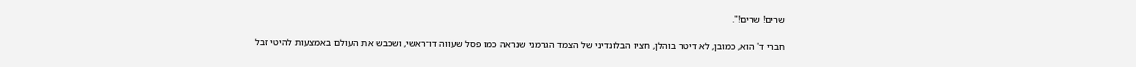שרים! שרים!".

חברי ד' הוא, כמובן, לא דיטר בוהלן, חציו הבלונדיני של הצמד הגרמני שנראה כמו פסל שעווה דו־ראשי, ושכבש את העולם באמצעות להיטי זבל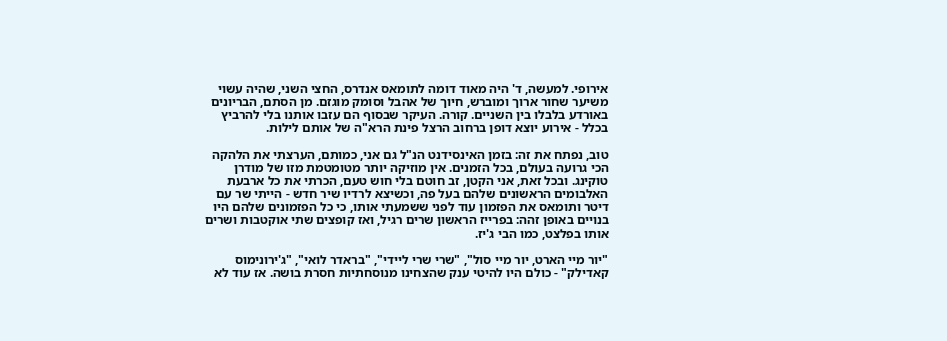אירופי. למעשה, ד' היה מאוד דומה לתומאס אנדרס, החצי השני, שהיה עשוי משיער שחור ארוך ומוברש, חיוך של אהבל וסומק מוגזם. מן הסתם, הבריונים באורדע בלבלו בין השניים. קורה. העיקר שבסוף הם עזבו אותנו בלי להרביץ בכלל - אירוע יוצא דופן ברחוב הרצל פינת הרא"ה של אותם לילות.

טוב, נפתח את זה: בזמן האינסידנט הנ"ל גם אני, כמותם, הערצתי את הלהקה הכי גרועה בעולם, בכל הזמנים. אין מוזיקה יותר מטומטמת מזו של מודרן טוקינג. ובכל זאת, אני הקטן, זב חוטם בלי חוש טעם, הכרתי את כל ארבעת האלבומים הראשונים שלהם בעל פה, וכשיצא לרדיו שיר חדש - הייתי שר עם דיטר ותומאס את הפזמון עוד לפני ששמעתי אותו, כי כל הפזמונים שלהם היו בנויים באופן זהה: בפרייז הראשון שרים רגיל, ואז קופצים שתי אוקטבות ושרים אותו בפלצט, כמו הבי ג'יז.

"יור מיי הארט, יור מיי סול", "שרי שרי ליידי", "בראדר לואי", "ג'ירונימוס קאדילק" - כולם היו להיטי ענק שהצחינו מנוסחתיות חסרת בושה. אז עוד לא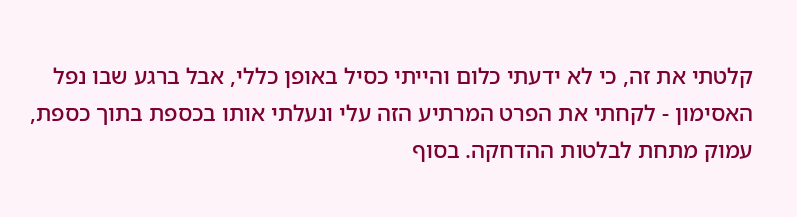קלטתי את זה, כי לא ידעתי כלום והייתי כסיל באופן כללי, אבל ברגע שבו נפל האסימון - לקחתי את הפרט המרתיע הזה עלי ונעלתי אותו בכספת בתוך כספת, עמוק מתחת לבלטות ההדחקה. בסוף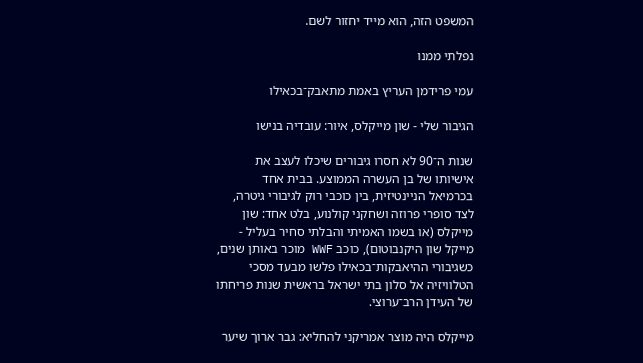המשפט הזה, הוא מייד יחזור לשם.

נפלתי ממנו

עמי פרידמן העריץ באמת מתאבק־בכאילו

הגיבור שלי - שון מייקלס, איור: עובדיה בנישו

שנות ה־90 לא חסרו גיבורים שיכלו לעצב את אישיותו של בן העשרה הממוצע. בבית אחד בכרמיאל הניינטיזית, בין כוכבי רוק לגיבורי גיטרה, לצד סופרי פרוזה ושחקני קולנוע, בלט אחד: שון מייקלס (או בשמו האמיתי והבלתי סחיר בעליל - מייקל שון היקנבוטום), כוכב WWF מוכר באותן שנים, כשגיבורי ההיאבקות־בכאילו פלשו מבעד מסכי הטלוויזיה אל סלון בתי ישראל בראשית שנות פריחתו של העידן הרב־ערוצי.

מייקלס היה מוצר אמריקני להחליא: גבר ארוך שיער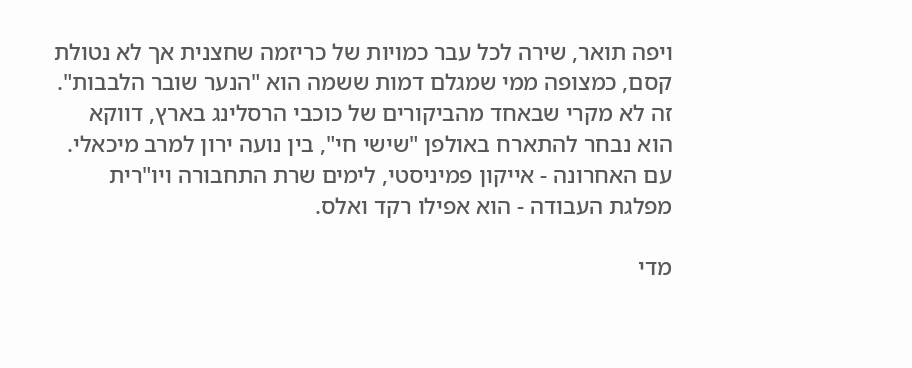ויפה תואר, שירה לכל עבר כמויות של כריזמה שחצנית אך לא נטולת קסם, כמצופה ממי שמגלם דמות ששמה הוא "הנער שובר הלבבות". זה לא מקרי שבאחד מהביקורים של כוכבי הרסלינג בארץ, דווקא הוא נבחר להתארח באולפן "שישי חי", בין נועה ירון למרב מיכאלי. עם האחרונה - אייקון פמיניסטי, לימים שרת התחבורה ויו"רית מפלגת העבודה - הוא אפילו רקד ואלס.

מדי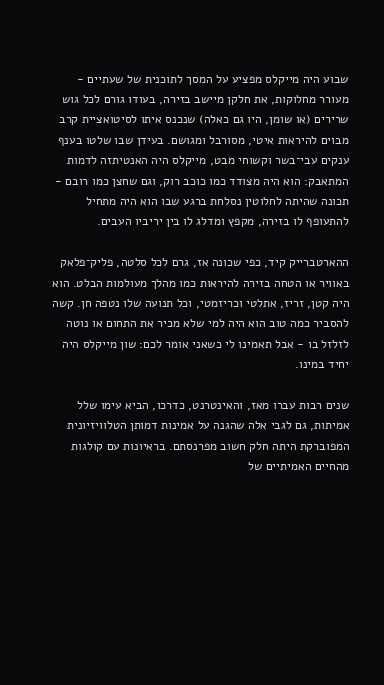שבוע היה מייקלס מפציע על המסך לתוכנית של שעתיים - מעורר מחלוקות, את חלקן מיישב בזירה, בעודו גורם לכל גוש שרירים (או שומן, היו גם כאלה) שנכנס איתו לסיטואציית קרב מבוים להיראות איטי, מסורבל ומגושם. בעידן שבו שלטו בענף ענקים עבי־בשר וקשוחי מבט, מייקלס היה האנטיתזה לדמות המתאבק: הוא היה מצודד כמו כוכב רוק, וגם שחצן כמו רובם - תכונה שהיתה לחלוטין נסלחת ברגע שבו הוא היה מתחיל להתעופף לו בזירה, מקפץ ומדלג לו בין יריביו העבים.

ההארטברייק קיד, כפי שכונה אז, גרם לכל סלטה, פליק־פלאק באוויר או הטחה בזירה להיראות כמו מהלך מעולמות הבלט. הוא היה קטן, זריז, אתלטי וכריזמטי, וכל תנועה שלו נטפה חן. קשה להסביר כמה טוב הוא היה למי שלא מכיר את התחום או נוטה לזלזל בו - אבל תאמינו לי כשאני אומר לכם: שון מייקלס היה יחיד במינו.

שנים רבות עברו מאז, והאינטרנט, כדרכו, הביא עימו שלל אמיתות, גם לגבי אלה שהגנה על אמינות דמותן הטלוויזיונית המפוברקת היתה חלק חשוב מפרנסתם. בראיונות עם קולגות מהחיים האמיתיים של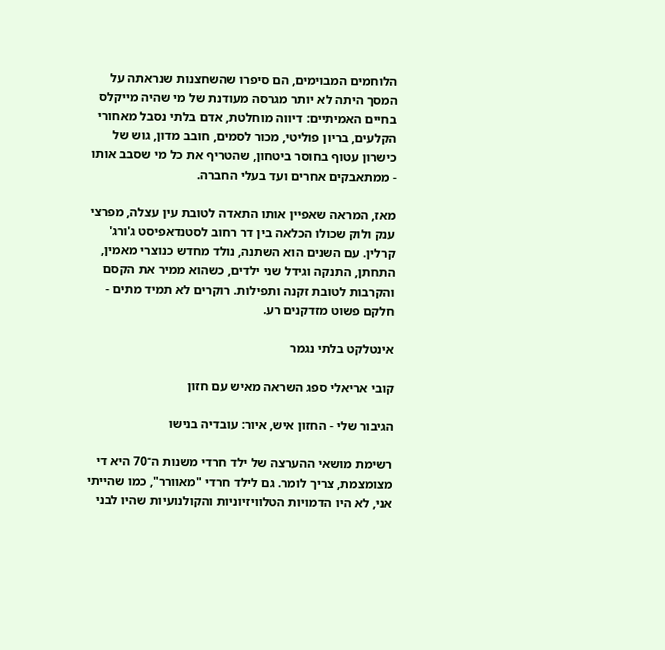הלוחמים המבוימים, הם סיפרו שהשחצנות שנראתה על המסך היתה לא יותר מגרסה מעודנת של מי שהיה מייקלס בחיים האמיתיים: דיווה מוחלטת, אדם בלתי נסבל מאחורי הקלעים, בריון פוליטי, מכור לסמים, חובב מדון, גוש של כישרון עטוף בחוסר ביטחון, שהטריף את כל מי שסבב אותו - ממתאבקים אחרים ועד בעלי החברה.

מאז, המראה שאפיין אותו התאדה לטובת עין עצלה, מפרצי ענק ולוק שכולו הכלאה בין דר רחוב לסטנדאפיסט ג'ורג' קרלין. עם השנים הוא השתנה, נולד מחדש כנוצרי מאמין, התחתן, התנקה וגידל שני ילדים, כשהוא ממיר את הקסם והקרבות לטובת זקנה ותפילות. רוקרים לא תמיד מתים - חלקם פשוט מזדקנים רע.

אינטלקט בלתי נגמר

קובי אריאלי ספג השראה מאיש עם חזון

הגיבור שלי - החזון איש, איור: עובדיה בנישו

רשימת מושאי ההערצה של ילד חרדי משנות ה־70 היא די מצומצמת, צריך לומר. גם לילד חרדי "מאוורר", כמו שהייתי אני, לא היו הדמויות הטלוויזיוניות והקולנועיות שהיו לבני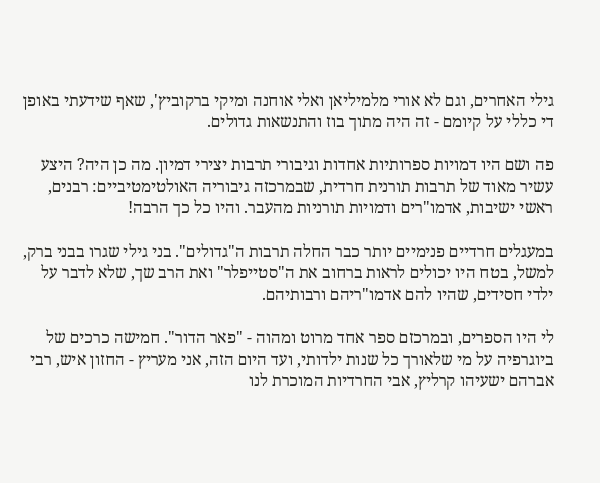גילי האחרים, וגם לא אורי מלמיליאן ואלי אוחנה ומיקי ברקוביץ', שאף שידעתי באופן די כללי על קיומם - זה היה מתוך בוז והתנשאות גדולים.

פה ושם היו דמויות ספרותיות אחדות וגיבורי תרבות יצירי דמיון. מה כן היה? היצע עשיר מאוד של תרבות תורנית חרדית, שבמרכזה גיבוריה האולטימטיביים: רבנים, ראשי ישיבות, אדמו"רים ודמויות תורניות מהעבר. והיו כל כך הרבה!

במעגלים חרדיים פנימיים יותר כבר החלה תרבות ה"גדולים". בני גילי שגרו בבני ברק, למשל, בטח היו יכולים לראות ברחוב את ה"סטייפלר" ואת הרב שך, שלא לדבר על ילדי חסידים, שהיו להם אדמו"ריהם ורבותיהם.

לי היו הספרים, ובמרכזם ספר אחד מרוט ומהוה - "פאר הדור". חמישה כרכים של ביוגרפיה על מי שלאורך כל שנות ילדותי, ועד היום הזה, אני מעריץ - החזון איש, רבי אברהם ישעיהו קרליץ, אבי החרדיות המוכרת לנו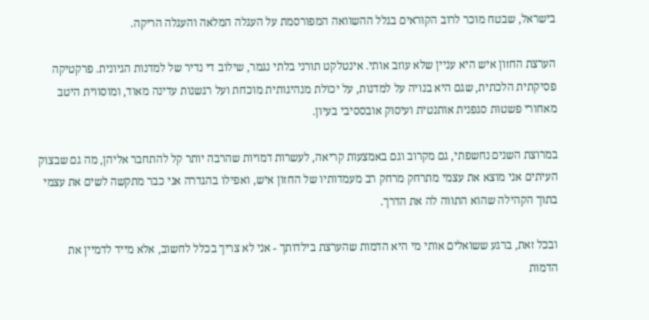בישראל, שבטח מוכר לרוב הקוראים בגלל ההשוואה המפורסמת על העגלה המלאה והעגלה הריקה.

הערצת החזון איש היא עניין שלא עוזב אותי. אינטלקט תורני בלתי נגמר, שילוב די נדיר של למדנות הגיונית. פרקטיקה פסיקתית הלכתית, שגם היא בנויה על למדנות, על יכולת מנהיגותית מוכחת ועל רגשנות עדינה מאוד, ומוסווית היטב מאחורי פשטות סגפנית אותנטית ועיסוק אובססיבי בעיון.

במרוצת השנים נחשפתי, גם מקרוב וגם באמצעות קריאה, לעשרות דמויות שהרבה יותר קל להתחבר אליהן, מה גם שבצוק העיתים אני מוצא את עצמי מתרחק מרחק רב מעמדותיו של החזון איש, ואפילו בהגדרה אני כבר מתקשה לשים את עצמי בתוך הקהילה שהוא התווה לה את הדרך.

ובכל זאת, ברגע ששואלים אותי מי היא הדמות שהערצת בילדותך - אני לא צריך בכלל לחשוב, אלא מייד לדמיין את הדמות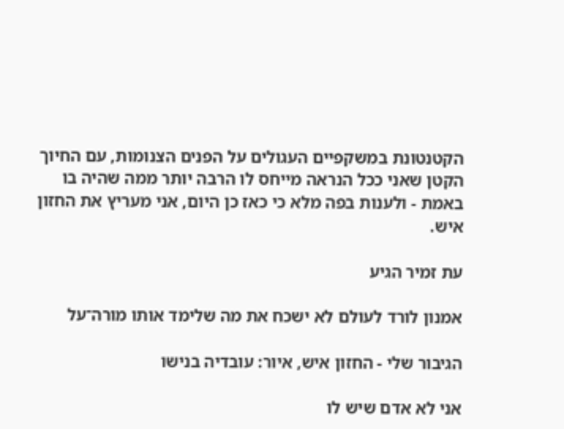הקטנטונת במשקפיים העגולים על הפנים הצנומות, עם החיוך הקטן שאני ככל הנראה מייחס לו הרבה יותר ממה שהיה בו באמת - ולענות בפה מלא כי כאז כן היום, אני מעריץ את החזון איש.

עת זמיר הגיע

אמנון לורד לעולם לא ישכח את מה שלימד אותו מורה־על

הגיבור שלי - החזון איש, איור: עובדיה בנישו

אני לא אדם שיש לו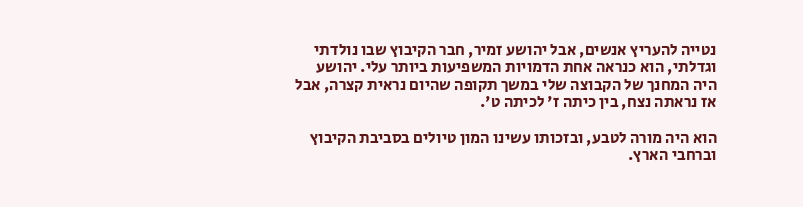נטייה להעריץ אנשים, אבל יהושע זמיר, חבר הקיבוץ שבו נולדתי וגדלתי, הוא כנראה אחת הדמויות המשפיעות ביותר עלי. יהושע היה המחנך של הקבוצה שלי במשך תקופה שהיום נראית קצרה, אבל אז נראתה נצח, בין כיתה ז' לכיתה ט'.

הוא היה מורה לטבע, ובזכותו עשינו המון טיולים בסביבת הקיבוץ וברחבי הארץ.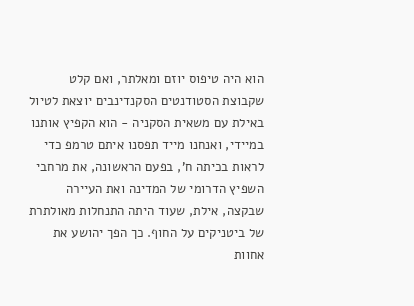הוא היה טיפוס יוזם ומאלתר, ואם קלט שקבוצת הסטודנטים הסקנדינבים יוצאת לטיול באילת עם משאית הסקניה - הוא הקפיץ אותנו במיידי, ואנחנו מייד תפסנו איתם טרמפ כדי לראות בכיתה ח', בפעם הראשונה, את מרחבי השפיץ הדרומי של המדינה ואת העיירה שבקצה, אילת, שעוד היתה התנחלות מאולתרת של ביטניקים על החוף. כך הפך יהושע את אחוות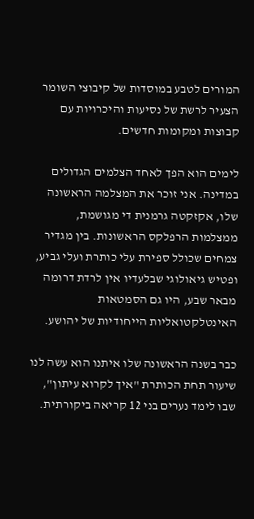המורים לטבע במוסדות של קיבוצי השומר הצעיר לרשת של נסיעות והיכרויות עם קבוצות ומקומות חדשים.

לימים הוא הפך לאחד הצלמים הגדולים במדינה. אני זוכר את המצלמה הראשונה שלו, אקזקטה גרמנית די מגושמת, ממצלמות הרפלקס הראשונות. בין מגדיר צמחים שכולל ספירת עלי כותרת ועלי גביע, ופטיש גיאולוגי שבלעדיו אין לרדת דרומה מבאר שבע, היו גם הסמטאות האינטלקטואליות הייחודיות של יהושע.

כבר בשנה הראשונה שלו איתנו הוא עשה לנו שיעור תחת הכותרת "איך לקרוא עיתון", שבו לימד נערים בני 12 קריאה ביקורתית.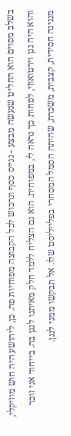בשלב מסוים הוא החליט שנעשה מבצע - נגייס כסף ונרכוש לכל הקבוצה מפוחיות פה. כן, ליהושע היה חוש מוזיקלי, והוא היה נגן וירטואוזי, לפחות כך נראה לי, במפוחית. הוא גם הצליח ללמד חלק מאיתנו לנגן בה. בייחוד אני זוכר מנגינה חסידית, קצבית, משכרת, שהיתה הסמל המסחרי בפלייליסט שלו. אל תבקשו ממני לנגן.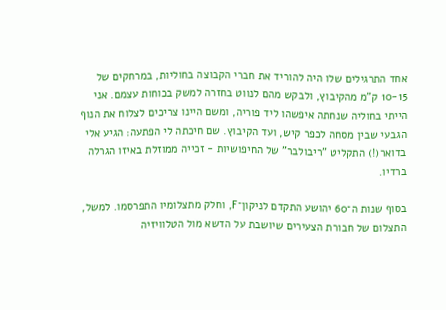אחד התרגילים שלו היה להוריד את חברי הקבוצה בחוליות, במרחקים של 10-15 ק"מ מהקיבוץ, ולבקש מהם לנווט בחזרה למשק בכוחות עצמם. אני הייתי בחוליה שנחתה איפשהו ליד פוריה, ומשם היינו צריכים לצלוח את הנוף הגבעי שבין מסחה לכפר קיש, ועד הקיבוץ. שם חיכתה לי הפתעה: הגיע אלי בדואר(!) התקליט "ריבולבר" של החיפושיות - זכייה ממוזלת באיזו הגרלה ברדיו.

בסוף שנות ה־60 יהושע התקדם לניקון־F, וחלק מתצלומיו התפרסמו. למשל, התצלום של חבורת הצעירים שיושבת על הדשא מול הטלוויזיה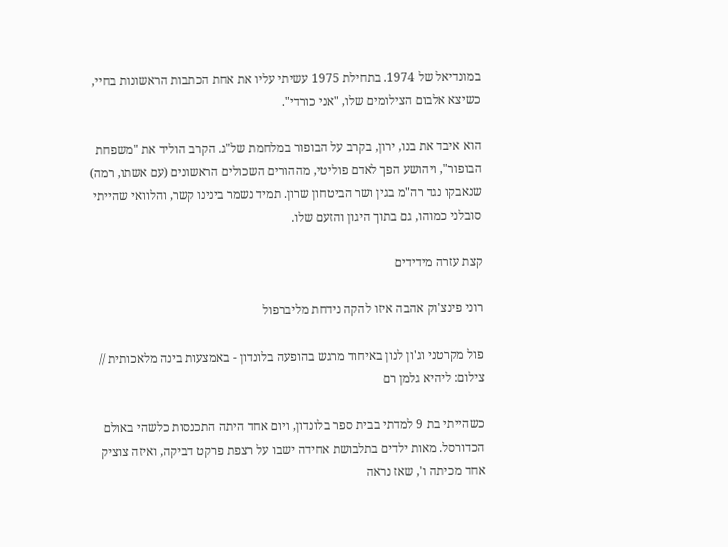במונדיאל של 1974. בתחילת 1975 עשיתי עליו את אחת הכתבות הראשונות בחיי, כשיצא אלבום הצילומים שלו, "אני כורדי".

הוא איבד את בנו, ירון, בקרב על הבופור במלחמת של"ג. הקרב הוליד את "משפחת הבופור", ויהושע הפך לאדם פוליטי, מההורים השכולים הראשונים (עם אשתו, רמה) שנאבקו נגד רה"מ בגין ושר הביטחון שרון. תמיד נשמר בינינו קשר, והלוואי שהייתי סובלני כמוהו, גם בתוך היגון והזעם שלו.

קצת עזרה מידידים

רוני פינצ'וק אהבה איזו להקה נידחת מליברפול

פול מקרטני וג'ון לנון באיחוד מרגש בהופעה בלונדון - באמצעות בינה מלאכותית // צילום: ליהיא גלמן רם

כשהייתי בת 9 למדתי בבית ספר בלונדון, ויום אחד היתה התכנסות כלשהי באולם הכדורסל. מאות ילדים בתלבושת אחידה ישבו על רצפת פרקט דביקה, ואיזה צוציק אחד מכיתה ו', שאז נראה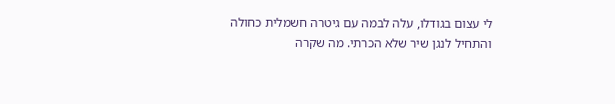לי עצום בגודלו, עלה לבמה עם גיטרה חשמלית כחולה והתחיל לנגן שיר שלא הכרתי. מה שקרה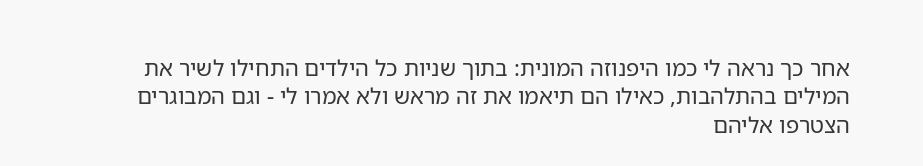אחר כך נראה לי כמו היפנוזה המונית: בתוך שניות כל הילדים התחילו לשיר את המילים בהתלהבות, כאילו הם תיאמו את זה מראש ולא אמרו לי - וגם המבוגרים הצטרפו אליהם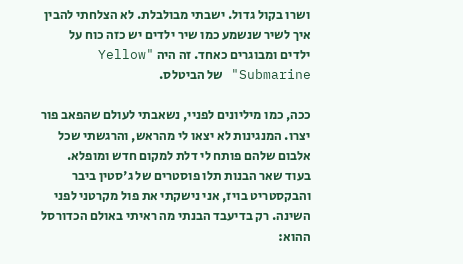ושרו בקול גדול. ישבתי מבולבלת. לא הצלחתי להבין איך לשיר שנשמע כמו שיר ילדים יש כזה כוח על ילדים ומבוגרים כאחד. זה היה "Yellow Submarine" של הביטלס.

ככה, כמו מיליונים לפניי, נשאבתי לעולם שהפאב פור יצרו. המנגינות לא יצאו לי מהראש, והרגשתי שכל אלבום שלהם פותח לי דלת למקום חדש ומופלא. בעוד שאר הבנות תלו פוסטרים של ג'סטין ביבר והבקסטריט בויז, אני נישקתי את פול מקרטני לפני השינה. רק בדיעבד הבנתי מה ראיתי באולם הכדורסל ההוא: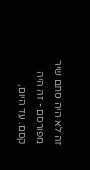זה לא היה סתם שיר מפורסם - זה היה קסם. עד היום,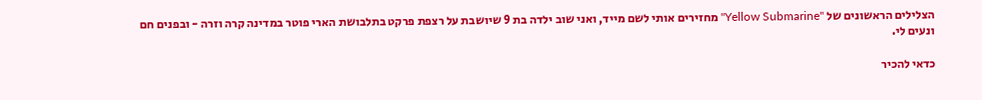הצלילים הראשונים של "Yellow Submarine" מחזירים אותי לשם מייד, ואני שוב ילדה בת 9 שיושבת על רצפת פרקט בתלבושת הארי פוטר במדינה קרה וזרה - ובפנים חם ונעים לי.

כדאי להכיר